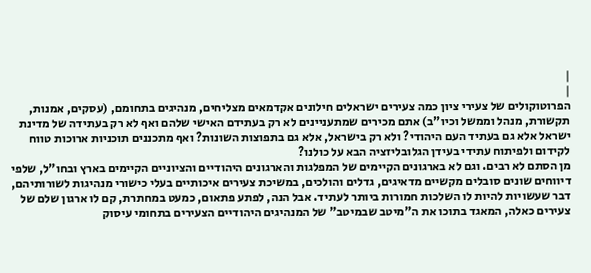|
|
הפרוטוקולים של צעירי ציון כמה צעירים ישראלים חילונים אקדמאים מצליחים, מנהיגים בתחומם, (עסקים, אמנות, תקשורת, מנהל וממשל וכיו"ב) אתם מכירים שמתעניינים לא רק בעתידם האישי שלהם ואף לא רק בעתידה של מדינת ישראל אלא גם בעתיד העם היהודי? ולא רק בישראל, אלא גם בתפוצות השונות? ואף מתכננים תוכניות ארוכות טווח לקידום ולפיתוח עתידי בעידן הגלובליזציה הבא על כולנו?
מן הסתם לא רבים. וגם לא בארגונים הקיימים של המפלגות והארגונים היהודיים והציוניים הקיימים בארץ ובחו"ל, שלפי דיווחים שונים סובלים מקשיים מדאיגים, גדלים והולכים, במשיכת צעירים איכותיים בעלי כישורי מנהיגות לשורותיהם, דבר שעשויות להיות לו השלכות חמורות ביותר לעתיד. אבל הנה, לפתע פתאום, כמעט במחתרת, קם לו ארגון שלם של צעירים כאלה, המאגד בתוכו את ה"מיטב שבמיטב" של המנהיגים היהודיים הצעירים בתחומי עיסוק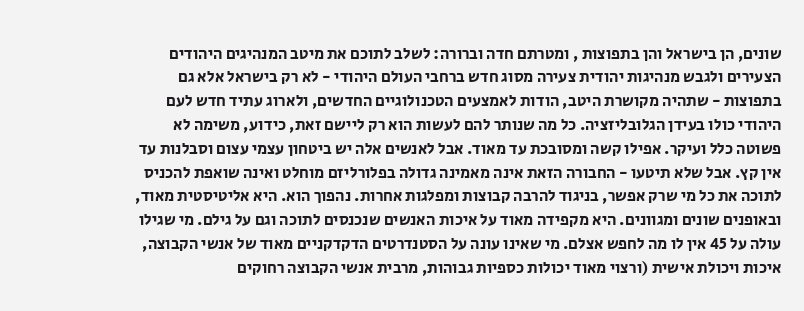שונים, הן בישראל והן בתפוצות , ומטרתם חדה וברורה: לשלב לתוכם את מיטב המנהיגים היהודים הצעירים ולגבש מנהיגות יהודית צעירה מסוג חדש ברחבי העולם היהודי - לא רק בישראל אלא גם בתפוצות - שתהיה מקושרת היטב, הודות לאמצעים הטכנולוגיים החדשים, ולארוג עתיד חדש לעם היהודי כולו בעידן הגלובליזציה. כל מה שנותר להם לעשות הוא רק ליישם זאת, כידוע, משימה לא פשוטה כלל ועיקר. אפילו קשה ומסובכת עד מאוד. אבל לאנשים אלה יש ביטחון עצמי עצום וסבלנות עד אין קץ. אבל שלא תיטעו - החבורה הזאת אינה מאמינה גדולה בפלורליזם מוחלט ואינה שואפת להכניס לתוכה את כל מי שרק אפשר, בניגוד להרבה קבוצות ומפלגות אחרות. נהפוך הוא. היא אליטיסטית מאוד, ובאופנים שונים ומגוונים. היא מקפידה מאוד על איכות האנשים שנכנסים לתוכה וגם על גילם. מי שגילו עולה על 45 אין לו מה לחפש אצלם. מי שאינו עונה על הסטנדרטים הדקדקניים מאוד של אנשי הקבוצה, איכות ויכולת אישית (ורצוי מאוד יכולות כספיות גבוהות, מרבית אנשי הקבוצה רחוקים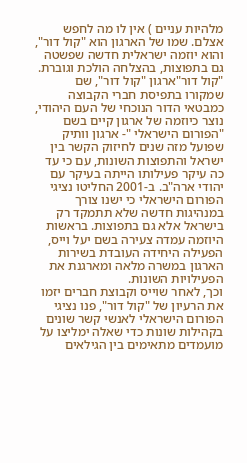מלהיות עניים ) אין לו מה לחפש אצלם. שמו של הארגון הוא "קול דור", והוא יוזמה ישראלית חדשה שפשטה גם בתפוצות, בהצלחה הולכת וגוברת. "קול דור"ארגון "קול דור", שם שמקורו בתפיסת חברי הקבוצה כמבטאי הדור הנוכחי של העם היהודי, נוצר כיוזמה של ארגון קיים בשם "הפורום הישראלי "- ארגון וותיק שפועל מזה שנים לחיזוק הקשר בין ישראל והתפוצות השונות, עם כי עד כה עיקר פעילותו הייתה בעיקר עם יהודי ארה"ב. ב-2001 החליטו נציגי הפורום הישראלי כי ישנו צורך במנהיגות חדשה שלא תתמקד רק בישראל אלא גם בתפוצות. בראשות היוזמה עמדה צעירה בשם יעל וייס, הפעילה היחידה העובדת בשירות הארגון במשרה מלאה ומארגנת את הפעילויות השונות.
וכך, לאחר שוייס וקבוצת חברים יזמו את הרעיון של "קול דור", פנו נציגי הפורום הישראלי לאנשי קשר שונים בקהילות שונות כדי שאלה ימליצו על מועמדים מתאימים בין הגילאים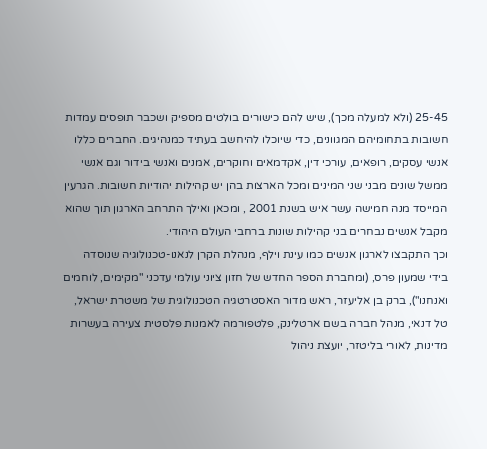25-45 (ולא למעלה מכך), שיש להם כישורים בולטים מספיק ושכבר תופסים עמדות חשובות בתחומיהם המגוונים, כדי שיוכלו להיחשב בעתיד כמנהיגים. החברים כללו אנשי עסקים, רופאים, עורכי דין, אקדמאים וחוקרים, אמנים ואנשי בידור וגם אנשי ממשל שונים מבני שני המינים ומכל הארצות בהן יש קהילות יהודיות חשובות. הגרעין המייסד מנה חמישה עשר איש בשנת 2001 , ומכאן ואילך התרחב הארגון תוך שהוא מקבל אנשים נבחרים בני קהילות שונות ברחבי העולם היהודי.
וכך התקבצו לארגון אנשים כמו עינת וילף, מנהלת הקרן לנאנו-טכנולוגיה שנוסדה בידי שמעון פרס, (ומחברת הספר החדש של חזון ציוני עולמי עדכני "מקימים, לוחמים ואנחנו"), ברק בן אליעזר, ראש מדור האסטרטגיה הטכנולוגית של משטרת ישראל, טל דנאי, מנהל חברה בשם ארטלינק, פלטפורמה לאמנות פלסטית צעירה בעשרות מדינות, לאורי בליטזר, יועצת ניהול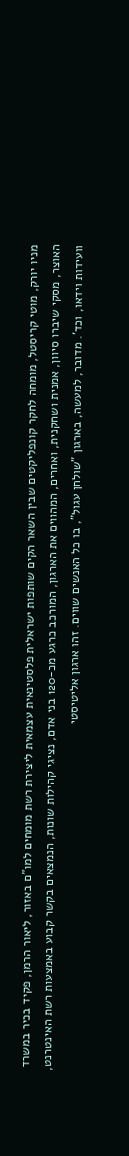מניו יורק, מוטי קריסטל, מומחה לחקר קונפליקטים שבין השאר הקים שותפות ישראלית פלסטינאית עצמאית ליצירת רשת מומחים למו"ם באזור, ליאור הרמן, פקיד בכיר במשרד האוצר, מסקי שיברו סיוון, אמנית ושחקנית, ואחרים, המהווים את הארגון, המורכב כרגע מכ-120 בני אדם, נציגי קהילות שונות, הנמצאים בקשר קבוע באמצעות רשת האינטרנט, וועידות וידאו, וכד'. מדובר, למעשה, בארגון "שולחן עגול", בו כל האנשים שווים. זהו ארגון אליטיסטי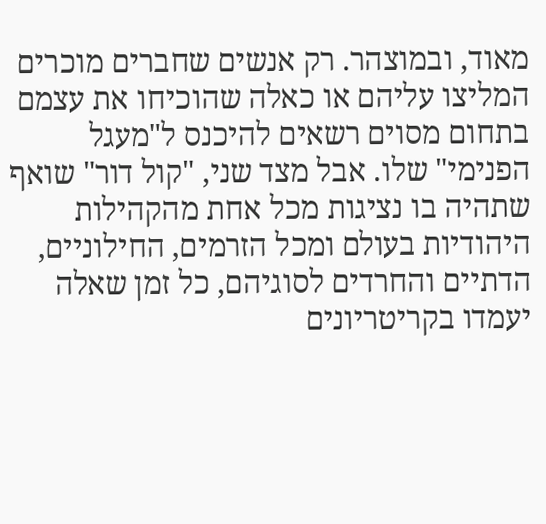מאוד, ובמוצהר. רק אנשים שחברים מוכרים המליצו עליהם או כאלה שהוכיחו את עצמם בתחום מסוים רשאים להיכנס ל"מעגל הפנימי" שלו. אבל מצד שני, "קול דור" שואף שתהיה בו נציגות מכל אחת מהקהילות היהודיות בעולם ומכל הזרמים, החילוניים, הדתיים והחרדים לסוגיהם, כל זמן שאלה יעמדו בקריטריונים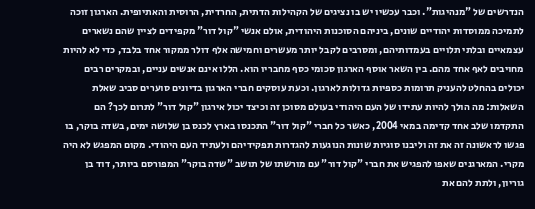הנדרשים של "מנהיגות". וכבר עכשיו יש בו נציגים של הקהילות הדתית, החרדית, הרוסית והאתיופית. הארגון זוכה לתמיכה ממוסדות יהודיים שונים, ביניהם הסוכנות היהודית, אולם אנשי "קול דור" מקפידים לציין שהם נשארים עצמאיים ובלתי תלויים בעמדותיהם, ומסרבים לקבל יותר מעשרים וחמישה אלף דולר ממקור אחד בלבד, כדי לא להיות מחויבים לאף אחד מהם. בין השאר אוסף הארגון סכומי כסף מחבריו הוא. הללו אינם אנשים עניים, ובמקרים רבים יכולים בהחלט להעניק תרומות כספיות גדולות לארגון. וכעת עוסקים חברי הארגון בדיונים סוערים סביב שאלת השאלות: מה הולך להיות עתידו של העם היהודי בעולם מסוכן זה וכיצד יכול אירגון "קול דור" לתרום לכך? הם התקדמו שלב אחד קדימה במאי 2004, כאשר כל חברי "קול דור" התכנסו בארץ לכנס בן שלושה ימים, בשדה בוקר, בו פגשו לראשונה זה את זה וליבנו סוגיות שונות הנוגעות להגדרות תפקידיהם ולעתיד העם היהודי. מקום המפגש לא היה מקרי. המארגנים שאפו להפגיש את חברי "קול דור" עם מורשתו של תושב "שדה בוקר" המפורסם ביותר, דוד בן גוריון, ולתת להם את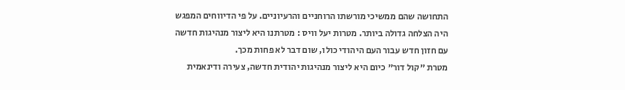התחושה שהם ממשיכי מורשתו הרוחניים והרעיוניים. על פי הדיווחים המפגש היה הצלחה גדולה ביותר. מטרות יעל וויס : מטרתנו היא ליצור מנהיגות חדשה עם חזון חדש עבור העם היהודי כולו, שום דבר לא פחות מכך.
מטרת "קול דור" כיום היא ליצור מנהיגות יהודית חדשה, צעירה ודינאמית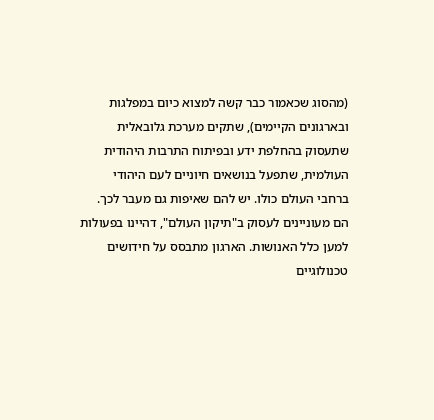(מהסוג שכאמור כבר קשה למצוא כיום במפלגות ובארגונים הקיימים), שתקים מערכת גלובאלית שתעסוק בהחלפת ידע ובפיתוח התרבות היהודית העולמית, שתפעל בנושאים חיוניים לעם היהודי ברחבי העולם כולו. יש להם שאיפות גם מעבר לכך. הם מעוניינים לעסוק ב"תיקון העולם", דהיינו בפעולות למען כלל האנושות. הארגון מתבסס על חידושים טכנולוגיים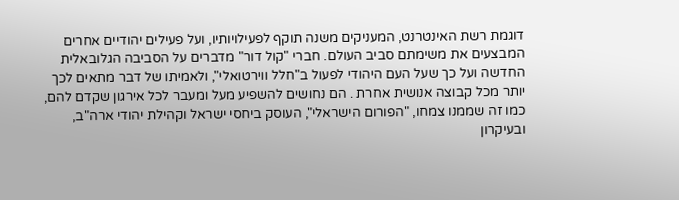דוגמת רשת האינטרנט, המעניקים משנה תוקף לפעילויותיו, ועל פעילים יהודיים אחרים המבצעים את משימתם סביב העולם. חברי "קול דור" מדברים על הסביבה הגלובאלית החדשה ועל כך שעל העם היהודי לפעול ב"חלל ווירטואלי", ולאמיתו של דבר מתאים לכך יותר מכל קבוצה אנושית אחרת . הם נחושים להשפיע מעל ומעבר לכל אירגון שקדם להם, כמו זה שממנו צמחו, "הפורום הישראלי", העוסק ביחסי ישראל וקהילת יהודי ארה"ב, ובעיקרון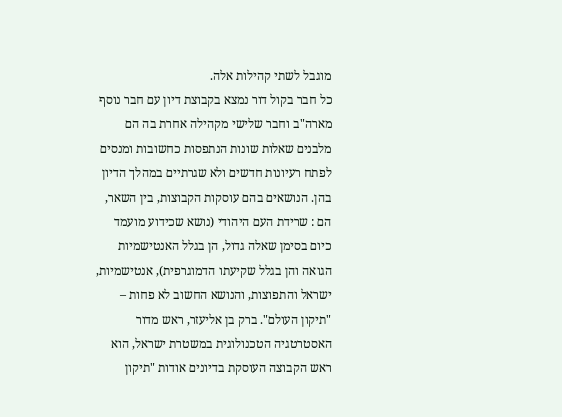מוגבל לשתי קהילות אלה.
כל חבר בקול דור נמצא בקבוצת דיון עם חבר נוסף מארה"ב וחבר שלישי מקהילה אחרת בה הם מלבנים שאלות שונות הנתפסות כחשובות ומנסים לפתח רעיונות חדשים ולא שגרתיים במהלך הדיון בהן. הנושאים בהם עוסקות הקבוצות, בין השאר, הם : שרידת העם היהודי (נושא שכידוע מועמד כיום בסימן שאלה גדול, הן בגלל האנטישמיות הגואה והן בגלל שקיעתו הדמוגרפית), אנטישמיות, ישראל והתפוצות, והנושא החשוב לא פחות – "תיקון העולם". ברק בן אליעזר, ראש מדור האסטרטגיה הטכנולוגית במשטרת ישראל, הוא ראש הקבוצה העוסקת בדיונים אודות "תיקון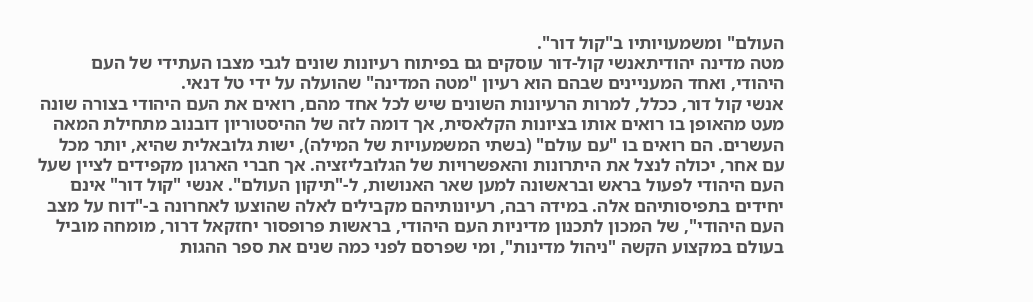העולם" ומשמעויותיו ב"קול דור".
מטה מדינה יהודיתאנשי קול-דור עוסקים גם בפיתוח רעיונות שונים לגבי מצבו העתידי של העם היהודי, ואחד המעניינים שבהם הוא רעיון "מטה המדינה" שהועלה על ידי טל דנאי.
אנשי קול דור, ככלל, למרות הרעיונות השונים שיש לכל אחד מהם, רואים את העם היהודי בצורה שונה מעט מהאופן בו רואים אותו בציונות הקלאסית, אך דומה לזה של ההיסטוריון דובנוב מתחילת המאה העשרים. הם רואים בו "עם עולם" (בשתי המשמעויות של המילה), ישות גלובאלית שהיא, יותר מכל עם אחר, יכולה לנצל את היתרונות והאפשרויות של הגלובליזציה. אך חברי הארגון מקפידים לציין שעל העם היהודי לפעול בראש ובראשונה למען שאר האנושות, ל-"תיקון העולם". אנשי "קול דור" אינם יחידים בתפיסותיהם אלה. במידה רבה, רעיונותיהם מקבילים לאלה שהוצעו לאחרונה ב-"דוח על מצב העם היהודי", של המכון לתכנון מדיניות העם היהודי, בראשות פרופסור יחזקאל דרור, מומחה מוביל בעולם במקצוע הקשה "ניהול מדינות", ומי שפרסם לפני כמה שנים את ספר ההגות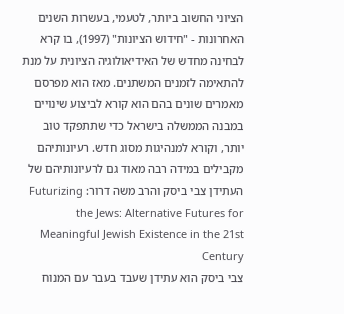הציוני החשוב ביותר, לטעמי, בעשרות השנים האחרונות - "חידוש הציונות" (1997), בו קרא לבחינה מחדש של האידיאולוגיה הציונית על מנת להתאימה לזמנים המשתנים. מאז הוא מפרסם מאמרים שונים בהם הוא קורא לביצוע שינויים במבנה הממשלה בישראל כדי שתתפקד טוב יותר, וקורא למנהיגות מסוג חדש. רעיונותיהם מקבילים במידה רבה מאוד גם לרעיונותיהם של העתידן צבי ביסק והרב משה דרור: Futurizing the Jews: Alternative Futures for Meaningful Jewish Existence in the 21st Century
צבי ביסק הוא עתידן שעבד בעבר עם המנוח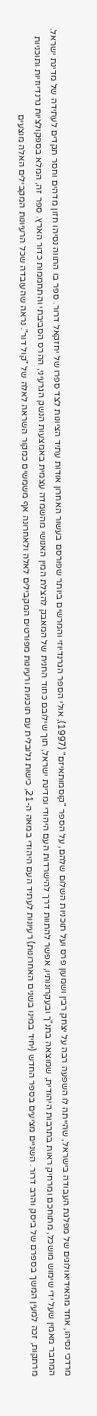מרדכי נסיהו, אחד מהאידיאולוגים של מפלגת העבודה בישראל, שהייתה לו השפעה רבה על יצחק רבין ושמעון פרס ועל תוכניות השלום שלהם, על הספר "קוסמותאיזם" (1997), אולי הספר הגרנדיוזי והמרשים ביותר שפורסם בעשור האחרון אודות עתיד הציונות לצד ספרו של יחזקאל דרור. ספר בו התווה נסיהו חזון מדהים וחסר תקדים לעתידה של מדינת ישראל. המחבר מאמין שעל ידי שימוש מושכל, מתוחכם ומרחיק ראות בתרבות היהודית, שמוצאה בתנ"ך ובעקרונותיו, אפשר להתוות דרך להישרדות העם היהודי ומדינת ישראל, תוך שילובם כחוד החנית של המאבק להצלת המין האנושי מהשמדה עצמית באמצעות הנשק הגרעיני, ההרס הסביבתי והתחממות כדור הארץ. ספר זה, המלא בספקולציות גרנדיוזיות ותוכניות מרתקות, זכה למעין המשך בספרם של ביסק והרב דרור. השניים מציעים בספר החדש (יחיד במינו בשנים האחרונות) רעיונות לעתיד העם היהודי במאה ה-21, כישות גלובלית עם תוכניות ורעיונות מפורטים המקבילים לאלה ולאחרונה אף משמשים כמקור השראה לאלה של "קול דור". נראה שהעובדה שכל הרעיונות המקבילים האלה מוצעים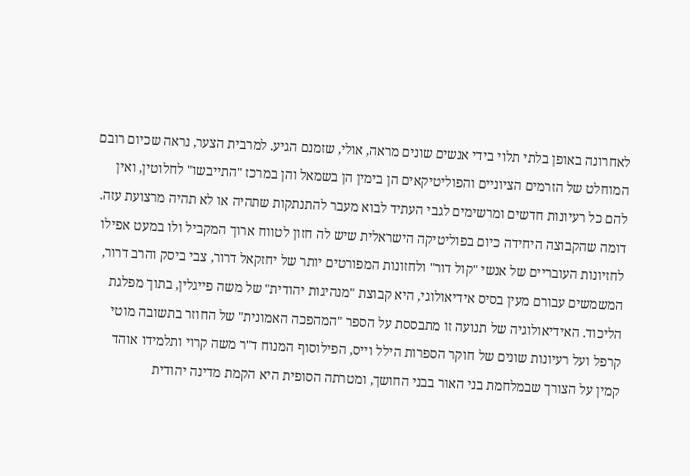לאחרונה באופן בלתי תלוי בידי אנשים שונים מראה, אולי, שזמנם הגיע. למרבית הצער, נראה שכיום רובם המוחלט של הזרמים הציוניים והפוליטיקאים הן בימין הן בשמאל והן במרכז "התייבשו" לחלוטין, ואין להם כל רעיונות חדשים ומרשימים לגבי העתיד לבוא מעבר להתנתקות שתהיה או לא תהיה מרצועת עזה. דומה שהקבוצה היחידה כיום בפוליטיקה הישראלית שיש לה חזון לטווח ארוך המקביל ולו במעט אפילו לחזיונות העובריים של אנשי "קול דור" ולחזונות המפורטים יותר של יחזקאל דרור, צבי ביסק והרב דרור, המשמשים עבורם מעין בסיס אידיאולוגי, היא קבוצת "מנהיגות יהודית" של משה פייגלין, בתוך מפלגת הליכוד. האידיאולוגיה של תנועה זו מתבססת על הספר "המהפכה האמונית" של החוזר בתשובה מוטי קרפל ועל רעיונות שונים של חוקר הספרות הילל וייס, הפילוסוף המנוח ד"ר משה קרוי ותלמידו אוהד קמין על הצורך שבמלחמת בני האור בבני החושך, ומטרתה הסופית היא הקמת מדינה יהודית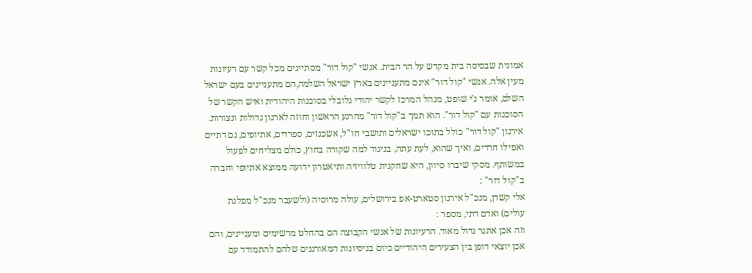אמונית שבסיסה בית מקדש על הר הבית. אנשי "קול דור" מסתייגים מכל קשר עם רעיונות מעין אלה. אנשי "קול דור" אינם מתעניינים בארץ ישראל השלמה,הם מתעניינים בעם ישראל השלם, אומר ג'י שופט, מנהל המרכז לקשר יהודי גלובלי בסוכנות היהודית ואיש הקשר של הסוכנות עם "קול דור". הוא תמך ב"קול דור" מהרגע הראשון וחוזה לארגון גדולות ונצורות.
אירגון "קול דור" כולל בתוכו ישראלים ותושבי חו"ל, אשכנזים, ספרדים, אתיופים, גם דתיים ואפילו חרדים, ואיך שהוא, לעת עתה, בניגוד למה שקורה בחוץ, כולם מצליחים לפעול במשותף. מסקי שיברו סיוון, היא שחקנית טלוויזיה ותיאטרון ידועה ממוצא אתיופי וחברה ב"קול דור" :
אלי קשדן, מנכ"ל אירגון סטארט-אפ בירושלים, עולה מרוסיה (ולשעבר מנכ"ל מפלגת עולים) ואדם דתי, מספר :
וזה אכן אתגר גדול מאוד. הרעיונות של אנשי הקבוצה הם בהחלט מרשימים ומעניינים, והם אכן יוצאי דופן בין הצעירים היהודיים כיום בניסיונות המאורגנים שלהם להתמודד עם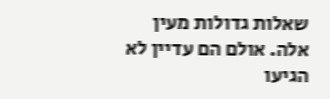שאלות גדולות מעין אלה. אולם הם עדיין לא הגיעו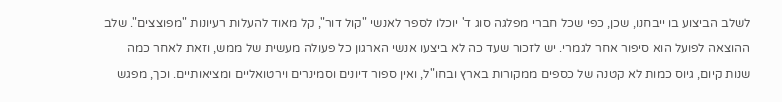לשלב הביצוע בו ייבחנו, שכן, כפי שכל חברי מפלגה סוג ד' יוכלו לספר לאנשי "קול דור", קל מאוד להעלות רעיונות "מפוצצים". שלב ההוצאה לפועל הוא סיפור אחר לגמרי. יש לזכור שעד כה לא ביצעו אנשי הארגון כל פעולה מעשית של ממש, וזאת לאחר כמה שנות קיום, גיוס כמות לא קטנה של כספים ממקורות בארץ ובחו"ל, ואין ספור דיונים וסמינרים וירטואליים ומציאותיים. וכך, מפגש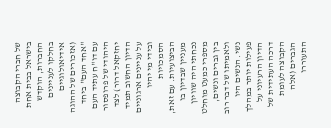של חברי הקבוצה בישראל בבית אחת החברות, הוקדש בחלקו לעניינים אידיאולוגיים (אזכורים של ההוגה "אחד העם" ביחד עם דו"ח עתיד העם היהודי של פרופסור יחזקאל דרור) לצד הדיון החשוב תמיד על עניינים ארגוניים ובידי מי יהיו הסמכויות הביצועיות. עם זאת, מעניין שבדיון בו נכחתי היה שוויון מספרי כמעט מוחלט בין גברים ונשים, ולאמיתו של דבר רוב נשי. הנשים היו פעילות יותר במהלך הדיון הרעיוני על דרכה העתידית של הקבוצה לעומת הגברים (אלה התעוררו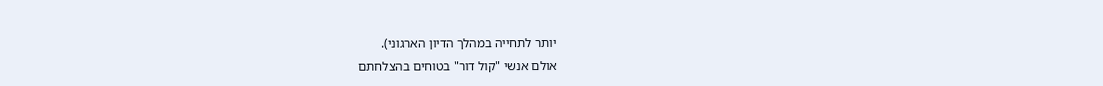יותר לתחייה במהלך הדיון הארגוני).
אולם אנשי "קול דור" בטוחים בהצלחתם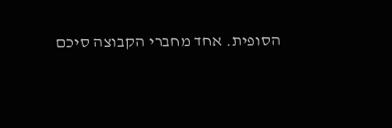הסופית. אחד מחברי הקבוצה סיכם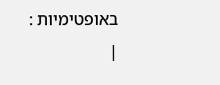באופטימיות :
|